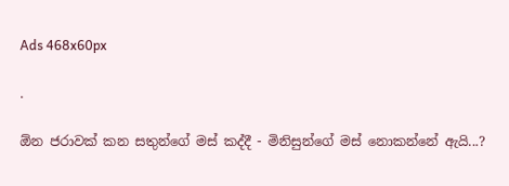Ads 468x60px

.

ඕන ජරාවක් කන සතුන්ගේ මස් කද්දී - මිනිසුන්ගේ මස් නොකන්නේ ඇයි...?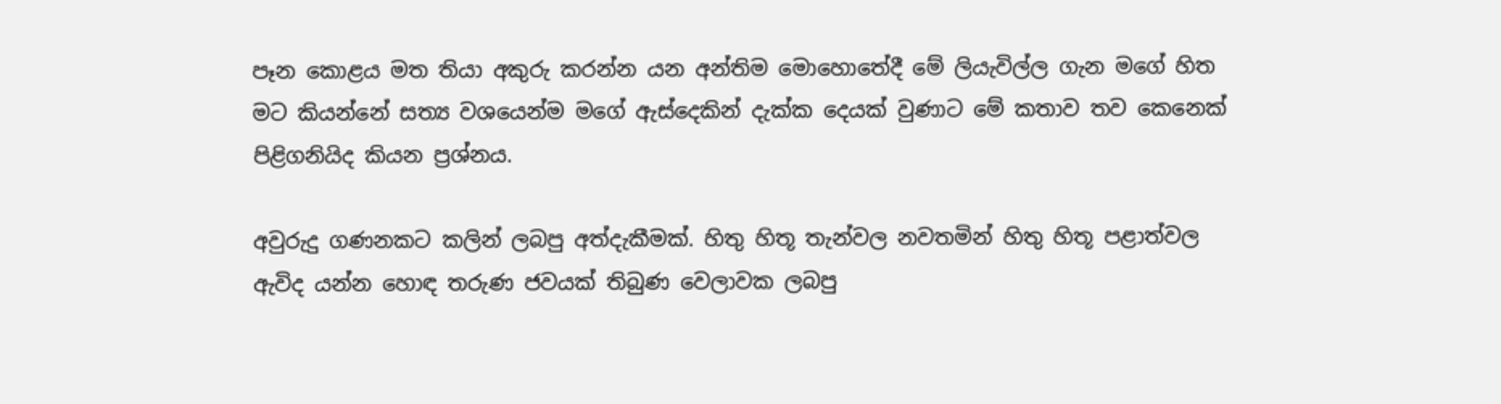පෑන කොළය මත තියා අකුරු කරන්න යන අන්තිම මොහොතේදී මේ ලියැවිල්ල ගැන මගේ හිත මට කියන්නේ සත්‍ය වශයෙන්ම මගේ ඇස්දෙකින් දැක්ක දෙයක් වුණාට මේ කතාව තව කෙනෙක් පිළිගනියිද කියන ප්‍රශ්නය.

අවුරුදු ගණනකට කලින් ලබපු අත්දැකීමක්. හිතු හිතූ තැන්වල නවතමින් හිතු හිතූ පළාත්වල ඇවිද යන්න හොඳ තරුණ ජවයක් තිබුණ වෙලාවක ලබපු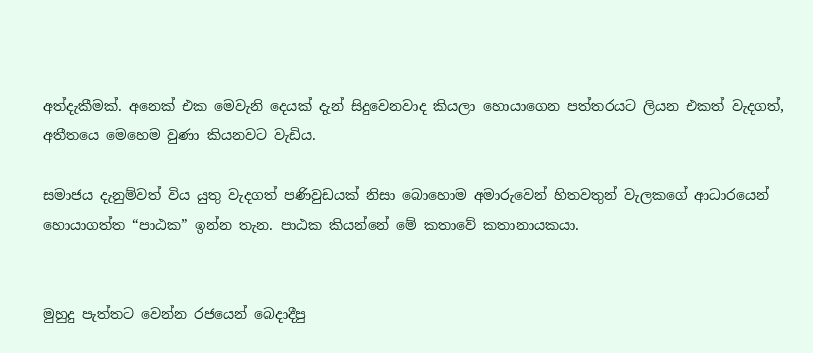අත්දැකීමක්. අනෙක් එක මෙවැනි දෙයක් දැන් සිදුවෙනවාද කියලා හොයාගෙන පත්තරයට ලියන එකත් වැදගත්, අතීතයෙ මෙහෙම වුණා කියනවට වැඩිය.

සමාජය දැනුම්වත් විය යුතු වැදගත් පණිවුඩයක් නිසා බොහොම අමාරුවෙන් හිතවතුන් වැලකගේ ආධාරයෙන් හොයාගත්ත “පාඨක” ඉන්න තැන. පාඨක කියන්නේ මේ කතාවේ කතානායකයා.


මුහුදු පැත්තට වෙන්න රජයෙන් බෙදාදීපු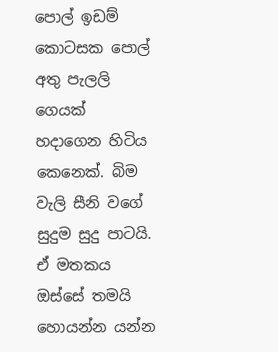පොල් ඉඩම් කොටසක පොල් අතු පැලලි ගෙයක් හදාගෙන හිටිය කෙනෙක්. බිම වැලි සීනි වගේ සුදුම සුදු පාටයි. ඒ මතකය ඔස්සේ තමයි හොයන්න යන්න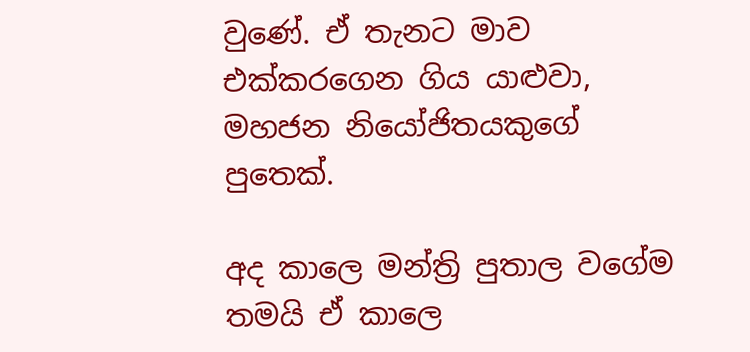වුණේ. ඒ තැනට මාව එක්කරගෙන ගිය යාළුවා, මහජන නියෝජිතයකුගේ පුතෙක්.

අද කාලෙ මන්ත්‍රි පුතාල වගේම තමයි ඒ කාලෙ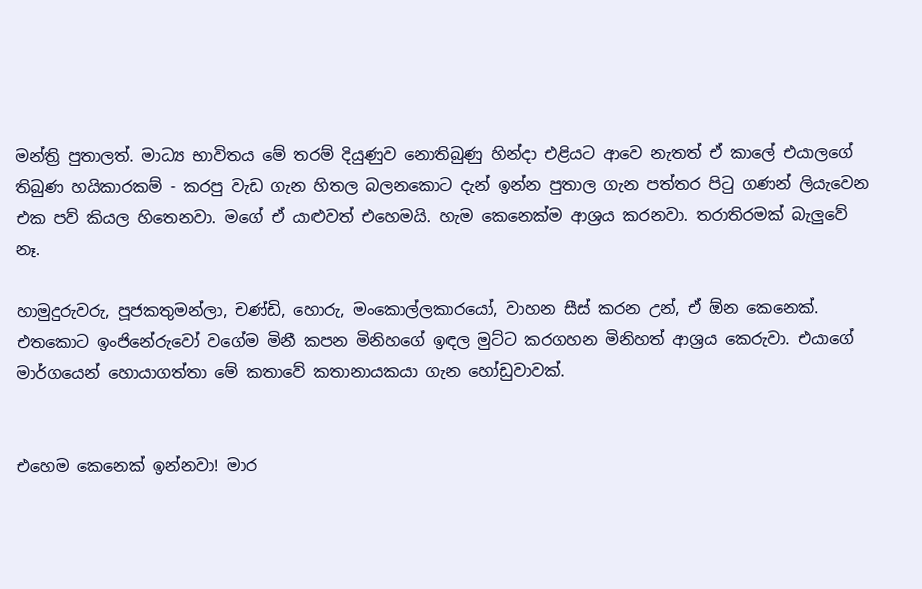මන්ත්‍රි පුතාලත්. මාධ්‍ය භාවිතය මේ තරම් දියුණුව නොතිබුණු හින්දා එළියට ආවෙ නැතත් ඒ කාලේ එයාලගේ තිබුණ හයිකාරකම් - කරපු වැඩ ගැන හිතල බලනකොට දැන් ඉන්න පුතාල ගැන පත්තර පිටු ගණන් ලියැවෙන එක පව් කියල හිතෙනවා. මගේ ඒ යාළුවත් එහෙමයි. හැම කෙනෙක්ම ආශ්‍රය කරනවා. තරාතිරමක් බැලුවේ නෑ.

හාමුදුරුවරු, පූජකතුමන්ලා, චණ්ඩි, හොරු, මංකොල්ලකාරයෝ, වාහන සීස් කරන උන්, ඒ ඕන කෙනෙක්. එතකොට ඉංජිනේරුවෝ වගේම මිනී කපන මිනිහගේ ඉඳල මුට්ට කරගහන මිනිහත් ආශ්‍රය කෙරුවා. එයාගේ මාර්ගයෙන් හොයාගත්තා මේ කතාවේ කතානායකයා ගැන හෝඩුවාවක්.


එහෙම කෙනෙක් ඉන්නවා! මාර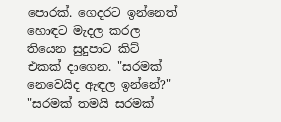පොරක්. ගෙදරට ඉන්නෙත් හොඳට මැදල කරල තියෙන සුදුපාට කිට් එකක් දාගෙන. "සරමක් නෙවෙයිද ඇඳල ඉන්නේ?" "සරමක් තමයි සරමක්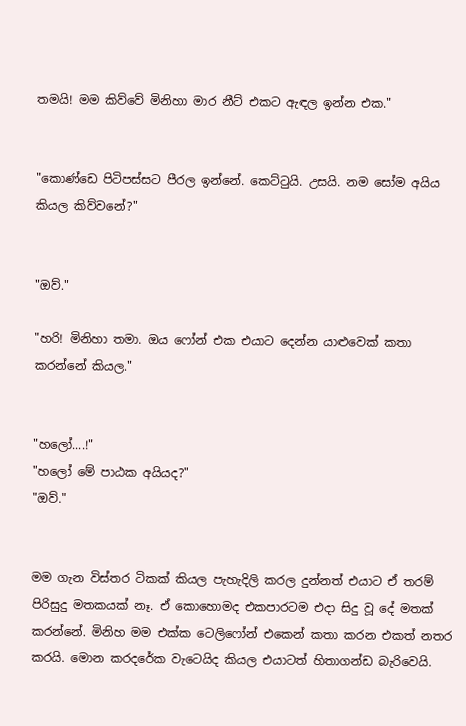තමයි! මම කිව්වේ මිනිහා මාර නීට් එකට ඇඳල ඉන්න එක."


"කොණ්ඩෙ පිටිපස්සට පීරල ඉන්නේ. කෙට්ටුයි. උසයි. නම සෝම අයිය කියල කිව්වනේ?"


"ඔව්."

"හරි! මිනිහා තමා. ඔය ෆෝන් එක එයාට දෙන්න යාළුවෙක් කතා කරන්නේ කියල."


"හලෝ....!"
"හලෝ මේ පාඨක අයියද?"
"ඔව්."


මම ගැන විස්තර ටිකක් කියල පැහැදිලි කරල දුන්නත් එයාට ඒ තරම් පිරිසුදු මතකයක් නෑ. ඒ කොහොමද එකපාරටම එදා සිදු වූ දේ මතක් කරන්නේ. මිනිහ මම එක්ක ටෙලිෆෝන් එකෙන් කතා කරන එකත් නතර කරයි. මොන කරදරේක වැටෙයිද කියල එයාටත් හිතාගන්ඩ බැරිවෙයි.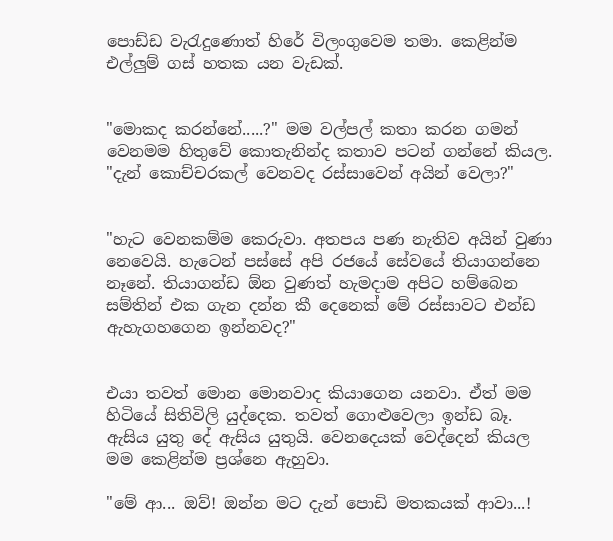පොඩ්ඩ වැරැදුණොත් හිරේ විලංගුවෙම තමා. කෙළින්ම එල්ලුම් ගස් හතක යන වැඩක්.


"මොකද කරන්නේ.....?" මම වල්පල් කතා කරන ගමන් වෙනමම හිතුවේ කොතැනින්ද කතාව පටන් ගන්නේ කියල. "දැන් කොච්චරකල් වෙනවද රස්සාවෙන් අයින් වෙලා?"


"හැට වෙනකම්ම කෙරුවා. අතපය පණ නැතිව අයින් වුණා නෙවෙයි. හැටෙන් පස්සේ අපි රජයේ සේවයේ තියාගන්නෙ නෑනේ. තියාගන්ඩ ඕන වුණත් හැමදාම අපිට හම්බෙන සම්තින් එක ගැන දන්න කී දෙනෙක් මේ රස්සාවට එන්ඩ ඇහැගහගෙන ඉන්නවද?"


එයා තවත් මොන මොනවාද කියාගෙන යනවා. ඒත් මම හිටියේ සිතිවිලි යුද්දෙක. තවත් ගොළුවෙලා ඉන්ඩ බෑ. ඇසිය යුතු දේ ඇසිය යුතුයි. වෙනදෙයක් වෙද්දෙන් කියල මම කෙළින්ම ප්‍රශ්නෙ ඇහුවා.

"මේ ආ... ඔව්! ඔන්න මට දැන් පොඩි මතකයක් ආවා...!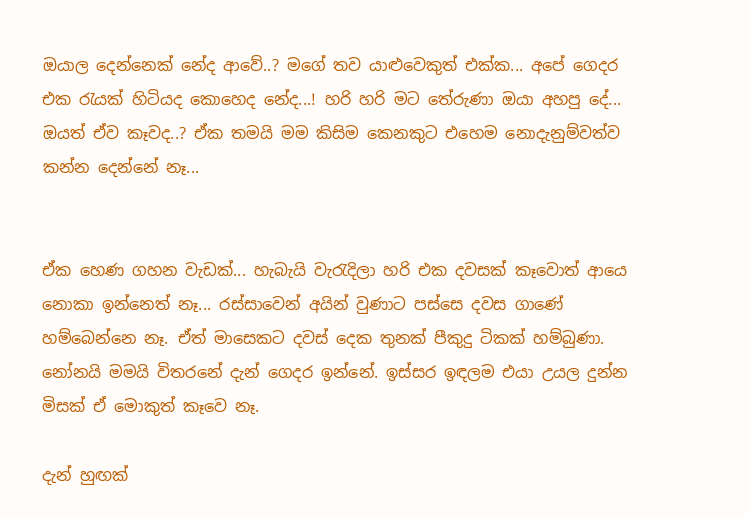ඔයාල දෙන්නෙක් නේද ආවේ..? මගේ තව යාළුවෙකුත් එක්ක... අපේ ගෙදර එක රැයක් හිටියද කොහෙද නේද...! හරි හරි මට තේරුණා ඔයා අහපු දේ... ඔයත් ඒව කෑවද..? ඒක තමයි මම කිසිම කෙනකුට එහෙම නොදැනුම්වත්ව කන්න දෙන්නේ නෑ...


ඒක හෙණ ගහන වැඩක්... හැබැයි වැරැදිලා හරි එක දවසක් කෑවොත් ආයෙ නොකා ඉන්නෙත් නෑ... රස්සාවෙන් අයින් වුණාට පස්සෙ දවස ගාණේ හම්බෙන්නෙ නෑ. ඒත් මාසෙකට දවස් දෙක තුනක් පීකුදු ටිකක් හම්බුණා. නෝනයි මමයි විතරනේ දැන් ගෙදර ඉන්නේ. ඉස්සර ඉඳලම එයා උයල දුන්න මිසක් ඒ මොකුත් කෑවෙ නෑ.

දැන් හුඟක්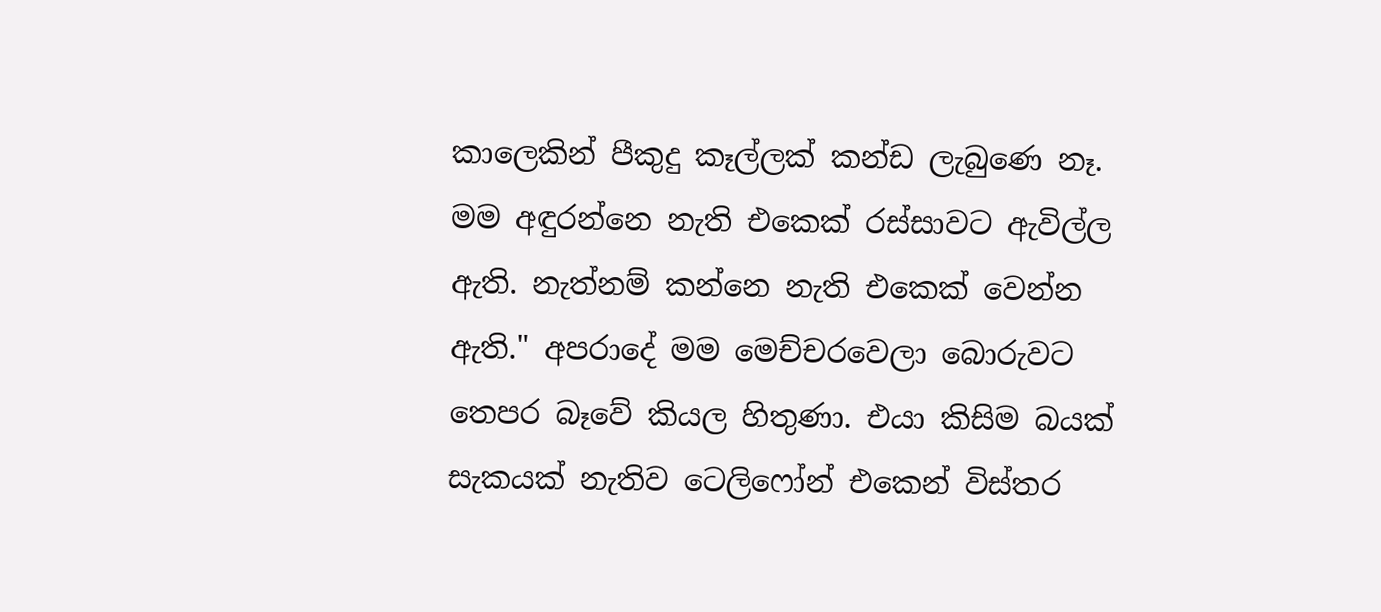කාලෙකින් පීකුදු කෑල්ලක් කන්ඩ ලැබුණෙ නෑ. මම අඳුරන්නෙ නැති එකෙක් රස්සාවට ඇවිල්ල ඇති. නැත්නම් කන්නෙ නැති එකෙක් වෙන්න ඇති." අපරාදේ මම මෙච්චරවෙලා බොරුවට තෙපර බෑවේ කියල හිතුණා. එයා කිසිම බයක් සැකයක් නැතිව ටෙලිෆෝන් එකෙන් විස්තර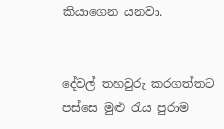කියාගෙන යනවා.


දේවල් තහවුරු කරගත්තට පස්සෙ මුළු රැය පුරාම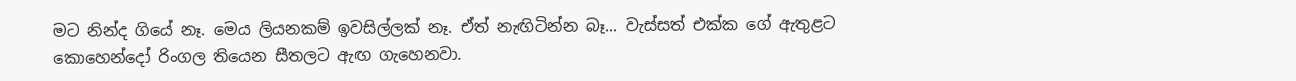මට නින්ද ගියේ නෑ. මෙය ලියනකම් ඉවසිල්ලක් නෑ. ඒත් නැඟිටින්න බෑ... වැස්සත් එක්ක ගේ ඇතුළට කොහෙන්දෝ රිංගල තියෙන සීතලට ඇඟ ගැහෙනවා.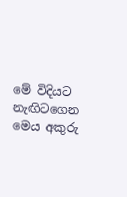මේ විදියට නැඟිටගෙන මෙය අකුරු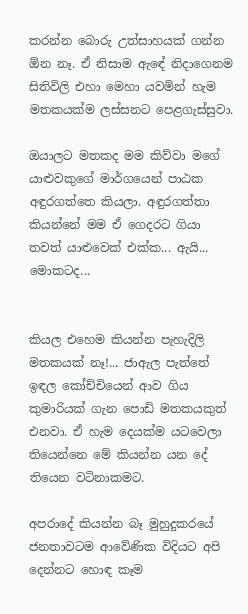කරන්න බොරු උත්සාහයක් ගන්න ඕන නෑ. ඒ නිසාම ඇඳේ නිදාගෙනම සිතිවිලි එහා මෙහා යවමින් හැම මතකයක්ම ලස්සනට පෙළගැස්සුවා.

ඔයාලට මතකද මම කිව්වා මගේ යාළුවකුගේ මාර්ගයෙන් පාඨක අඳුරගත්තෙ කියලා. අඳුරගත්තා කියන්නේ මම ඒ ගෙදරට ගියා තවත් යාළුවෙක් එක්ක... ඇයි... මොකටද...


කියල එහෙම කියන්න පැහැදිලි මතකයක් නෑ!... ජාඇල පැත්තේ ඉඳල කෝච්චියෙන් ආව ගිය කුමාරියක් ගැන පොඩි මතකයකුත් එනවා. ඒ හැම දෙයක්ම යටවෙලා තියෙන්නෙ මේ කියන්න යන දේ තියෙන වටිනාකමට.

අපරාදේ කියන්න බෑ මුහුදුකරයේ ජනතාවටම ආවේණික විදියට අපි දෙන්නට හොඳ කෑම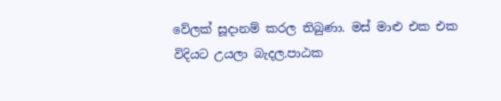වේලක් සූදානම් කරල තිබුණා. මස් මාළු එක එක විදියට උයලා බැදල.පාඨක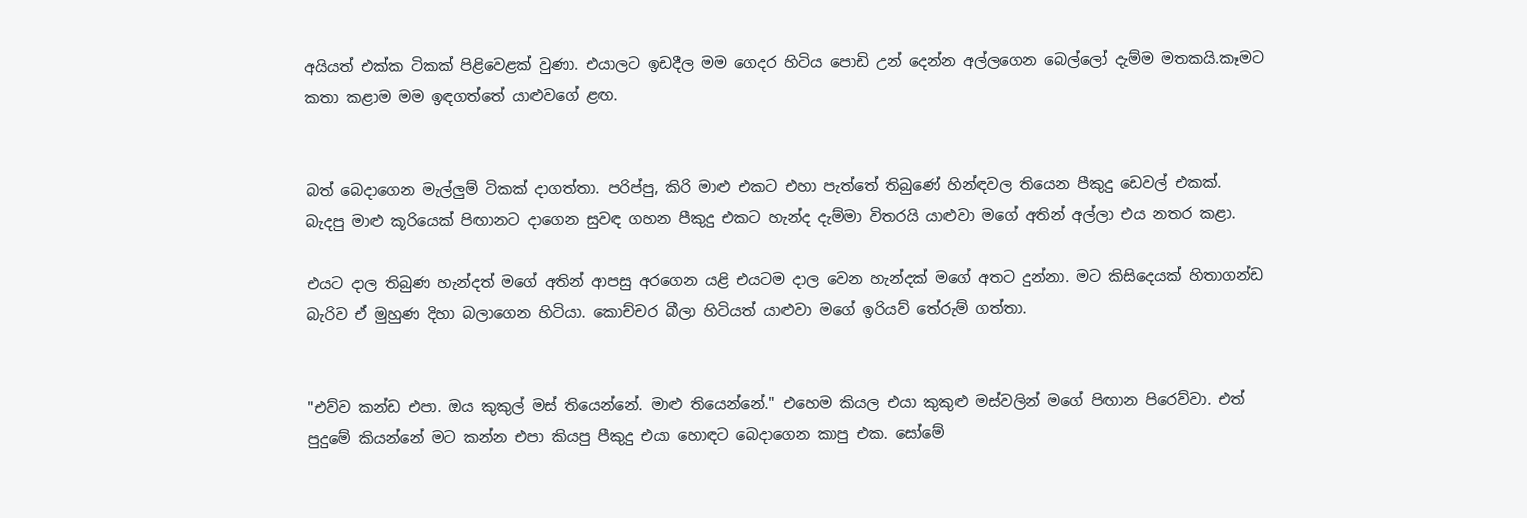අයියත් එක්ක ටිකක් පිළිවෙළක් වුණා. එයාලට ඉඩදීල මම ගෙදර හිටිය පොඩි උන් දෙන්න අල්ලගෙන බෙල්ලෝ දැම්ම මතකයි.කෑමට කතා කළාම මම ඉඳගත්තේ යාළුවගේ ළඟ.


බත් බෙදාගෙන මැල්ලුම් ටිකක් දාගත්තා. පරිප්පු, කිරි මාළු එකට එහා පැත්තේ තිබුණේ හින්ඳවල තියෙන පීකුදු ඩෙවල් එකක්. බැදපු මාළු කූරියෙක් පිඟානට දාගෙන සුවඳ ගහන පීකුදු එකට හැන්ද දැම්මා විතරයි යාළුවා මගේ අතින් අල්ලා එය නතර කළා.

එයට දාල තිබුණ හැන්දත් මගේ අතින් ආපසු අරගෙන යළි එයටම දාල වෙන හැන්දක් මගේ අතට දුන්නා. මට කිසිදෙයක් හිතාගන්ඩ බැරිව ඒ මුහුණ දිහා බලාගෙන හිටියා. කොච්චර බීලා හිටියත් යාළුවා මගේ ඉරියව් තේරුම් ගත්තා.


"එව්ව කන්ඩ එපා. ඔය කුකුල් මස් තියෙන්නේ. මාළු තියෙන්නේ." එහෙම කියල එයා කුකුළු මස්වලින් මගේ පිඟාන පිරෙව්වා. එත් පුදුමේ කියන්නේ මට කන්න එපා කියපු පීකුදු එයා හොඳට බෙදාගෙන කාපු එක. සෝමේ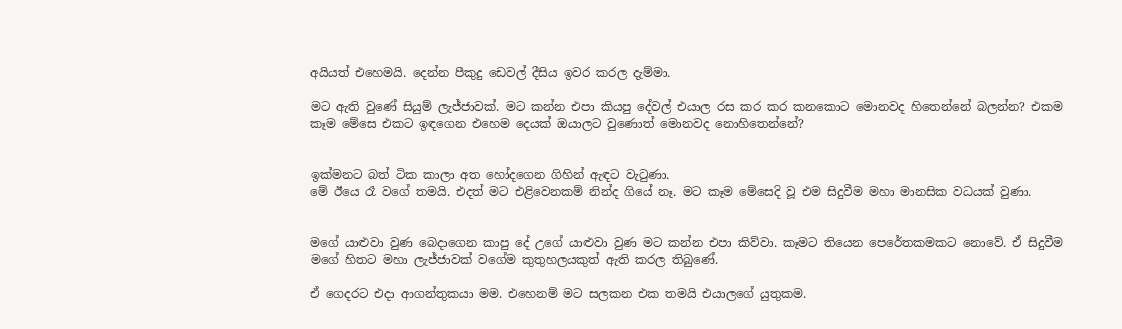අයියත් එහෙමයි. දෙන්න පීකුදු ඩෙවල් දීසිය ඉවර කරල දැම්මා.

මට ඇති වුණේ සියුම් ලැජ්ජාවක්. මට කන්න එපා කියපු දේවල් එයාල රස කර කර කනකොට මොනවද හිතෙන්නේ බලන්න? එකම කෑම මේසෙ එකට ඉඳගෙන එහෙම දෙයක් ඔයාලට වුණොත් මොනවද නොහිතෙන්නේ?


ඉක්මනට බත් ටික කාලා අත හෝදගෙන ගිහින් ඇඳට වැටුණා.
මේ ඊයෙ රෑ වගේ තමයි. එදත් මට එළිවෙනකම් නින්ද ගියේ නෑ. මට කෑම මේසෙදි වූ එම සිදුවීම මහා මානසික වධයක් වුණා.


මගේ යාළුවා වුණ බෙදාගෙන කාපු දේ උගේ යාළුවා වුණ මට කන්න එපා කිව්වා. කෑමට තියෙන පෙරේතකමකට නොවේ. ඒ සිදුවීම මගේ හිතට මහා ලැජ්ජාවක් වගේම කුතුහලයකුත් ඇති කරල තිබුණේ.

ඒ ගෙදරට එදා ආගන්තුකයා මම. එහෙනම් මට සලකන එක තමයි එයාලගේ යුතුකම.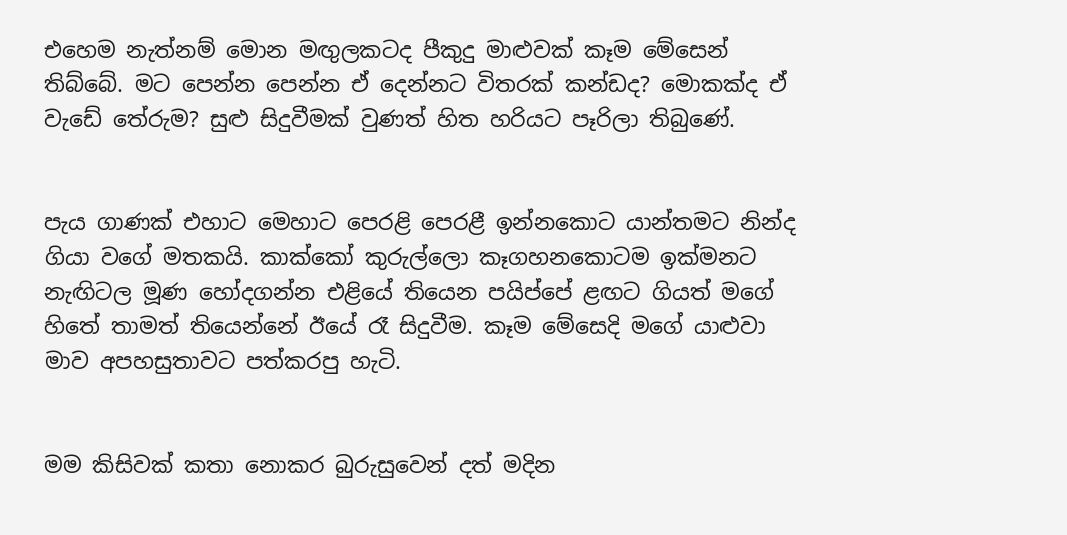එහෙම නැත්නම් මොන මඟුලකටද පීකුදු මාළුවක් කෑම මේසෙන් තිබ්බේ. මට පෙන්න පෙන්න ඒ දෙන්නට විතරක් කන්ඩද? මොකක්ද ඒ වැඩේ තේරුම? සුළු සිදුවීමක් වුණත් හිත හරියට පෑරිලා තිබුණේ.


පැය ගාණක් එහාට මෙහාට පෙරළි පෙරළී ඉන්නකොට යාන්තමට නින්ද ගියා වගේ මතකයි. කාක්කෝ කුරුල්ලො කෑගහනකොටම ඉක්මනට නැඟිටල මූණ හෝදගන්න එළියේ තියෙන පයිප්පේ ළඟට ගියත් මගේ හිතේ තාමත් තියෙන්නේ ඊයේ රෑ සිදුවීම. කෑම මේසෙදි මගේ යාළුවා මාව අපහසුතාවට පත්කරපු හැටි.


මම කිසිවක් කතා නොකර බුරුසුවෙන් දත් මදින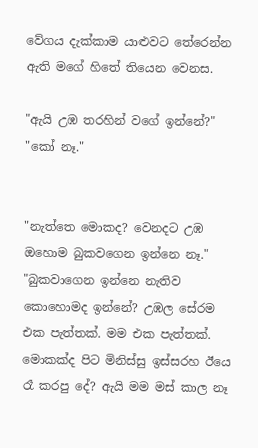වේගය දැක්කාම යාළුවට තේරෙන්න ඇති මගේ හිතේ තියෙන වෙනස.

"ඇයි උඹ තරහින් වගේ ඉන්නේ?"
"කෝ නෑ."


"නැත්තෙ මොකද? වෙනදට උඹ ඔහොම බුකවගෙන ඉන්නෙ නෑ."
"බුකවාගෙන ඉන්නෙ නැතිව කොහොමද ඉන්නේ? උඹල සේරම එක පැත්තක්. මම එක පැත්තක්. මොකක්ද පිට මිනිස්සු ඉස්සරහ ඊයෙ රෑ කරපු දේ? ඇයි මම මස් කාල නෑ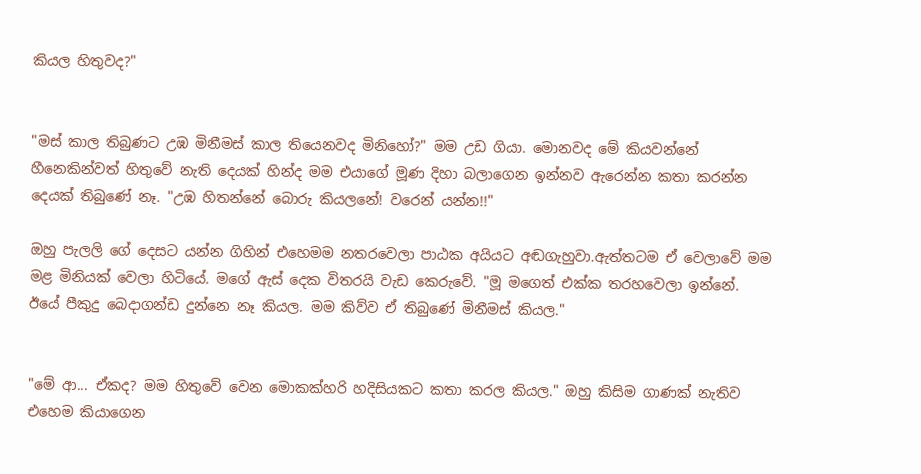කියල හිතුවද?"


"මස් කාල තිබුණට උඹ මිනීමස් කාල තියෙනවද මිනිහෝ?" මම උඩ ගියා. මොනවද මේ කියවන්නේ හීනෙකින්වත් හිතුවේ නැති දෙයක් හින්ද මම එයාගේ මූණ දිහා බලාගෙන ඉන්නව ඇරෙන්න කතා කරන්න දෙයක් තිබුණේ නෑ. "උඹ හිතන්නේ බොරු කියලනේ! වරෙන් යන්න!!"

ඔහු පැලලි ගේ දෙසට යන්න ගිහින් එහෙමම නතරවෙලා පාඨක අයියට අඬගැහුවා.ඇත්තටම ඒ වෙලාවේ මම මළ මිනියක් වෙලා හිටියේ. මගේ ඇස් දෙක විතරයි වැඩ කෙරුවේ. "මූ මගෙත් එක්ක තරහවෙලා ඉන්නේ. ඊයේ පීකුදු බෙදාගන්ඩ දුන්නෙ නෑ කියල. මම කිව්ව ඒ තිබුණේ මිනීමස් කියල."


"මේ ආ... ඒකද? මම හිතුවේ වෙන මොකක්හරි හදිසියකට කතා කරල කියල." ඔහු කිසිම ගාණක් නැතිව එහෙම කියාගෙන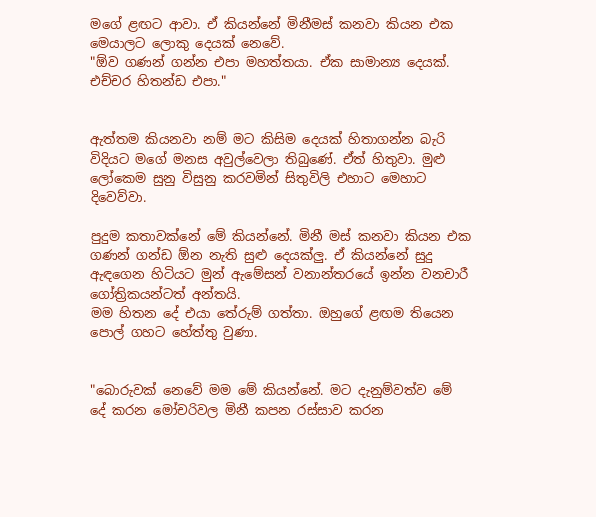මගේ ළඟට ආවා. ඒ කියන්නේ මිනීමස් කනවා කියන එක මෙයාලට ලොකු දෙයක් නෙවේ.
"ඕව ගණන් ගන්න එපා මහත්තයා. ඒක සාමාන්‍ය දෙයක්. එච්චර හිතන්ඩ එපා."


ඇත්තම කියනවා නම් මට කිසිම දෙයක් හිතාගන්න බැරි විදියට මගේ මනස අවුල්වෙලා තිබුණේ. ඒත් හිතුවා. මුළු ලෝකෙම සුනු විසුනු කරවමින් සිතුවිලි එහාට මෙහාට දිවෙව්වා.

පුදුම කතාවක්නේ මේ කියන්නේ. මිනී මස් කනවා කියන එක ගණන් ගන්ඩ ඕන නැති සුළු දෙයක්ලු. ඒ කියන්නේ සුදු ඇඳගෙන හිටියට මුන් ඇමේසන් වනාන්තරයේ ඉන්න වනචාරී ගෝත්‍රිකයන්ටත් අන්තයි.
මම හිතන දේ එයා තේරුම් ගත්තා. ඔහුගේ ළඟම තියෙන පොල් ගහට හේත්තු වුණා.


"බොරුවක් නෙවේ මම මේ කියන්නේ. මට දැනුම්වත්ව මේ දේ කරන මෝචරිවල මිනී කපන රස්සාව කරන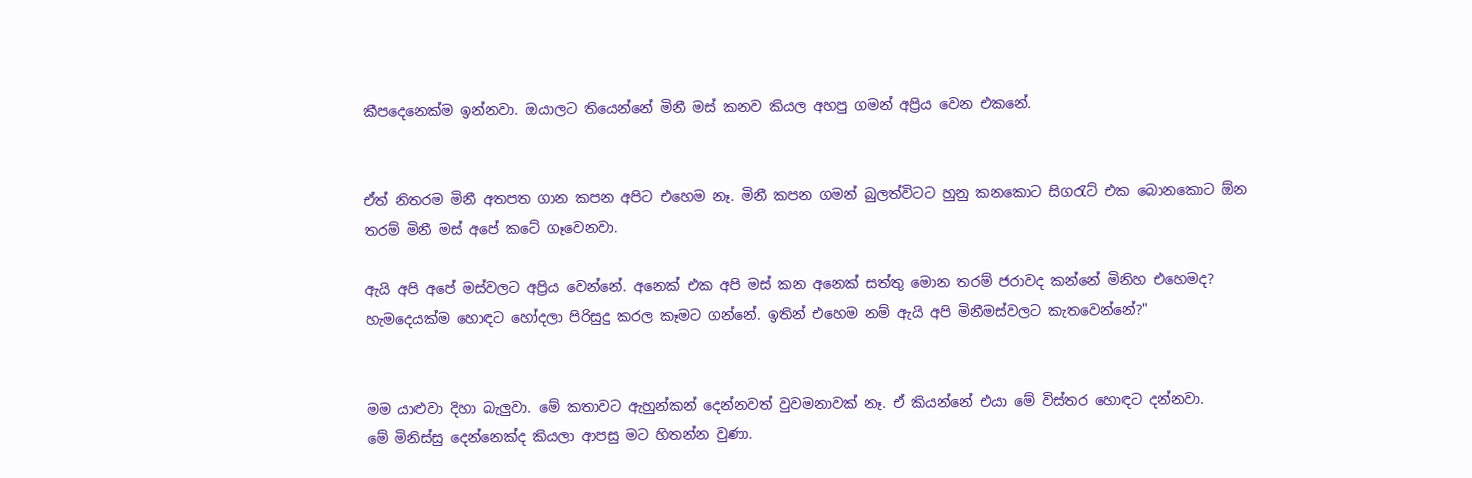කීපදෙනෙක්ම ඉන්නවා. ඔයාලට තියෙන්නේ මිනී මස් කනව කියල අහපු ගමන් අප්‍රිය වෙන එකනේ.


ඒත් නිතරම මිනී අතපත ගාන කපන අපිට එහෙම නෑ. මිනී කපන ගමන් බුලත්විටට හුනු කනකොට සිගරැට් එක බොනකොට ඕන තරම් මිනී මස් අපේ කටේ ගෑවෙනවා.

ඇයි අපි අපේ මස්වලට අප්‍රිය වෙන්නේ. අනෙක් එක අපි මස් කන අනෙක් සත්තු මොන තරම් ජරාවද කන්නේ මිනිහ එහෙමද? හැමදෙයක්ම හොඳට හෝදලා පිරිසුදු කරල කෑමට ගන්නේ. ඉතින් එහෙම නම් ඇයි අපි මිනීමස්වලට කැතවෙන්නේ?"


මම යාළුවා දිහා බැලුවා. මේ කතාවට ඇහුන්කන් දෙන්නවත් වුවමනාවක් නෑ. ඒ කියන්නේ එයා මේ විස්තර හොඳට දන්නවා.
මේ මිනිස්සු දෙන්නෙක්ද කියලා ආපසු මට හිතන්න වුණා.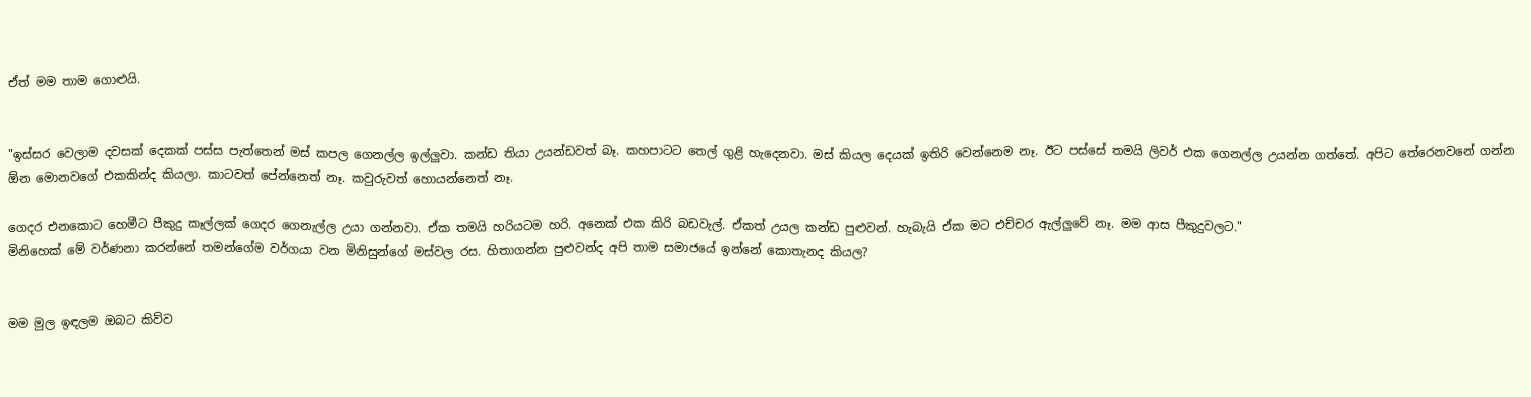ඒත් මම තාම ගොළුයි.


"ඉස්සර වෙලාම දවසක් දෙකක් පස්ස පැත්තෙන් මස් කපල ගෙනල්ල ඉල්ලුවා. කන්ඩ තියා උයන්ඩවත් බෑ. කහපාටට තෙල් ගුළි හැදෙනවා. මස් කියල දෙයක් ඉතිරි වෙන්නෙම නෑ. ඊට පස්සේ තමයි ලිවර් එක ගෙනල්ල උයන්න ගත්තේ. අපිට තේරෙනවනේ ගන්න ඕන මොනවගේ එකකින්ද කියලා. කාටවත් පේන්නෙත් නෑ. කවුරුවත් හොයන්නෙත් නෑ.

ගෙදර එනකොට හෙමීට පීකුදු කෑල්ලක් ගෙදර ගෙනැල්ල උයා ගන්නවා. ඒක තමයි හරියටම හරි. අනෙක් එක කිරි බඩවැල්. ඒකත් උයල කන්ඩ පුළුවන්. හැබැයි ඒක මට එච්චර ඇල්ලුවේ නෑ. මම ආස පීකුදුවලට."
මිනිහෙක් මේ වර්ණනා කරන්නේ තමන්ගේම වර්ගයා වන මිනිසුන්ගේ මස්වල රස. හිතාගන්න පුළුවන්ද අපි තාම සමාජයේ ඉන්නේ කොතැනද කියල?


මම මුල ඉඳලම ඔබට කිව්ව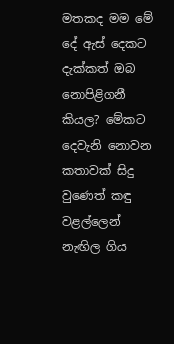මතකද මම මේ දේ ඇස් දෙකට දැක්කත් ඔබ නොපිළිගනී කියල? මේකට දෙවැනි නොවන කතාවක් සිදු වුණෙත් කඳු වළල්ලෙන් නැඟිල ගිය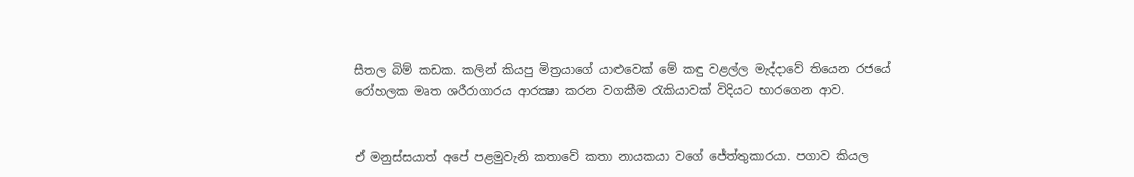සීතල බිම් කඩක. කලින් කියපු මිත්‍රයාගේ යාළුවෙක් මේ කඳු වළල්ල මැද්දාවේ තියෙන රජයේ රෝහලක මෘත ශරීරාගාරය ආරක්‍ෂා කරන වගකීම රැකියාවක් විදියට භාරගෙන ආව.


ඒ මනුස්සයාත් අපේ පළමුවැනි කතාවේ කතා නායකයා වගේ ජේත්තුකාරයා. පගාව කියල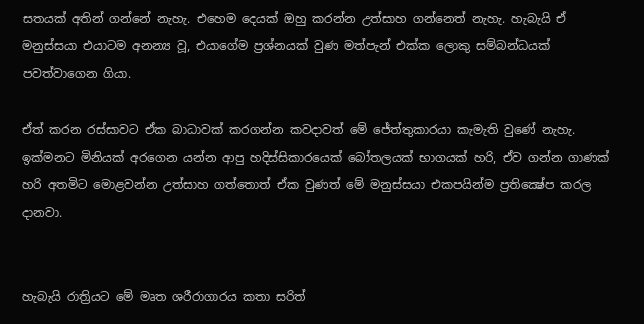සතයක් අතින් ගන්නේ නැහැ. එහෙම දෙයක් ඔහු කරන්න උත්සාහ ගන්නෙත් නැහැ. හැබැයි ඒ මනුස්සයා එයාටම අනන්‍ය වූ, එයාගේම ප්‍රශ්නයක් වුණ මත්පැන් එක්ක ලොකු සම්බන්ධයක් පවත්වාගෙන ගියා.

ඒත් කරන රස්සාවට ඒක බාධාවක් කරගන්න කවදාවත් මේ ජේත්තුකාරයා කැමැති වුණේ නැහැ. ඉක්මනට මිනියක් අරගෙන යන්න ආපු හදිස්සිකාරයෙක් බෝතලයක් භාගයක් හරි, ඒව ගන්න ගාණක් හරි අතමිට මොළවන්න උත්සාහ ගත්තොත් ඒක වුණත් මේ මනුස්සයා එකපයින්ම ප්‍රතික්‍ෂේප කරල දානවා.


හැබැයි රාත්‍රියට මේ මෘත ශරීරාගාරය කතා සරිත්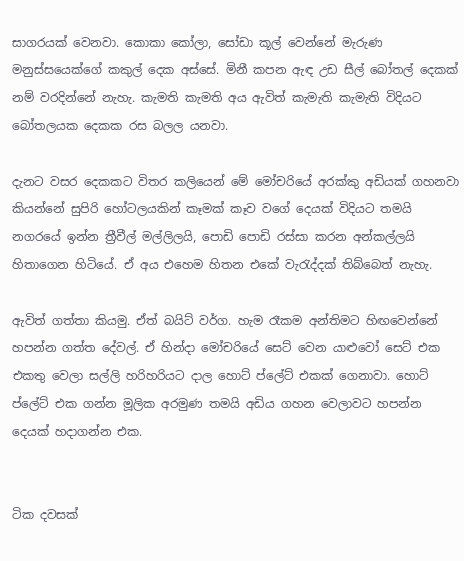සාගරයක් වෙනවා. කොකා කෝලා, සෝඩා කූල් වෙන්නේ මැරුණ මනුස්සයෙක්ගේ කකුල් දෙක අස්සේ. මිනී කපන ඇඳ උඩ සීල් බෝතල් දෙකක් නම් වරදින්නේ නැහැ. කැමති කැමති අය ඇවිත් කැමැති කැමැති විදියට බෝතලයක දෙකක රස බලල යනවා.

දැනට වසර දෙකකට විතර කලියෙන් මේ මෝචරියේ අරක්කු අඩියක් ගහනවා කියන්නේ සුපිරි හෝටලයකින් කෑමක් කෑව වගේ දෙයක් විදියට තමයි නගරයේ ඉන්න ත්‍රීවීල් මල්ලිලයි, පොඩි පොඩි රස්සා කරන අන්කල්ලයි හිතාගෙන හිටියේ. ඒ අය එහෙම හිතන එකේ වැරැද්දක් තිබ්බෙත් නැහැ.

ඇවිත් ගත්තා කියමු. ඒත් බයිට් වර්ග. හැම රෑකම අන්තිමට හිඟවෙන්නේ හපන්න ගත්ත දේවල්. ඒ හින්දා මෝචරියේ සෙට් වෙන යාළුවෝ සෙට් එක එකතු වෙලා සල්ලි හරිහරියට දාල හොට් ප්ලේට් එකක් ගෙනාවා. හොට් ප්ලේට් එක ගන්න මූලික අරමුණ තමයි අඩිය ගහන වෙලාවට හපන්න දෙයක් හදාගන්න එක.


ටික දවසක්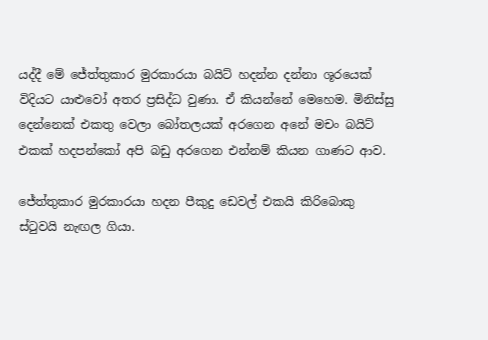යද්දී මේ ජේත්තුකාර මුරකාරයා බයිට් හදන්න දන්නා ශූරයෙක් විදියට යාළුවෝ අතර ප්‍රසිද්ධ වුණා. ඒ කියන්නේ මෙහෙම. මිනිස්සු දෙන්නෙක් එකතු වෙලා බෝතලයක් අරගෙන අනේ මචං බයිට් එකක් හදපන්කෝ අපි බඩු අරගෙන එන්නම් කියන ගාණට ආව.

ජේත්තුකාර මුරකාරයා හදන පීකුදු ඩෙවල් එකයි කිරිබොකු ස්ටුවයි නැඟල ගියා.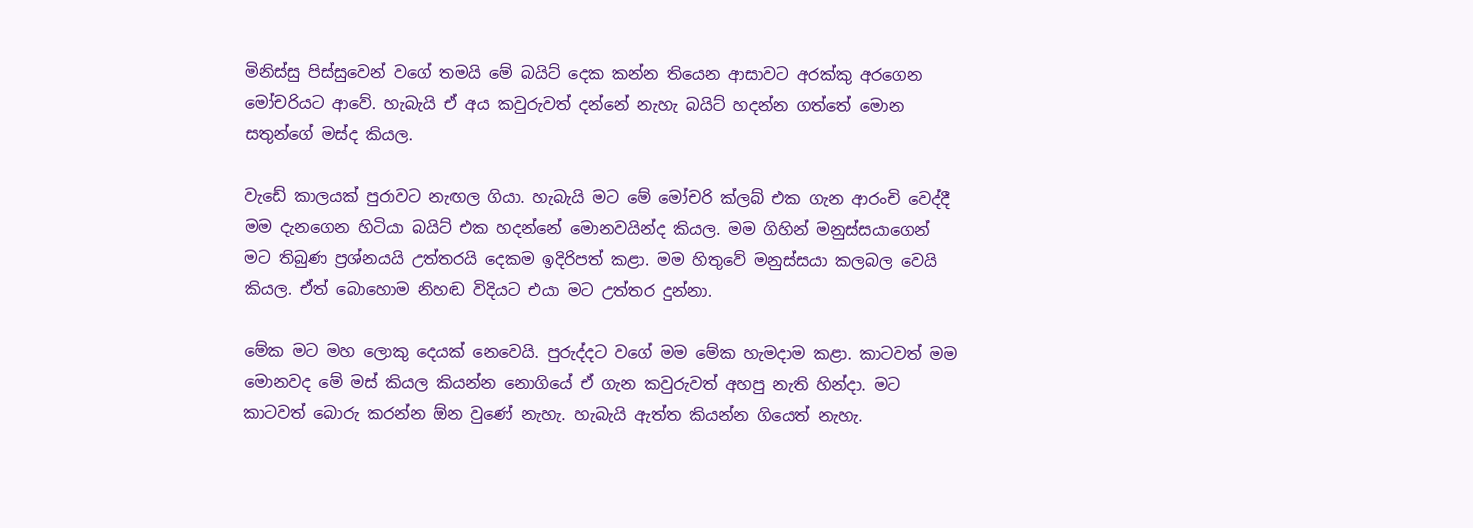මිනිස්සු පිස්සුවෙන් වගේ තමයි මේ බයිට් දෙක කන්න තියෙන ආසාවට අරක්කු අරගෙන මෝචරියට ආවේ. හැබැයි ඒ අය කවුරුවත් දන්නේ නැහැ බයිට් හදන්න ගත්තේ මොන සතුන්ගේ මස්ද කියල.

වැඩේ කාලයක් පුරාවට නැඟල ගියා. හැබැයි මට මේ මෝචරි ක්ලබ් එක ගැන ආරංචි වෙද්දී මම දැනගෙන හිටියා බයිට් එක හදන්නේ මොනවයින්ද කියල. මම ගිහින් මනුස්සයාගෙන් මට තිබුණ ප්‍රශ්නයයි උත්තරයි දෙකම ඉදිරිපත් කළා. මම හිතුවේ මනුස්සයා කලබල වෙයි කියල. ඒත් බොහොම නිහඬ විදියට එයා මට උත්තර දුන්නා.

මේක මට මහ ලොකු දෙයක් නෙවෙයි. පුරුද්දට වගේ මම මේක හැමදාම කළා. කාටවත් මම මොනවද මේ මස් කියල කියන්න නොගියේ ඒ ගැන කවුරුවත් අහපු නැති හින්දා. මට කාටවත් බොරු කරන්න ඕන වුණේ නැහැ. හැබැයි ඇත්ත කියන්න ගියෙත් නැහැ.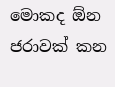මොකද ඕන ජරාවක් කන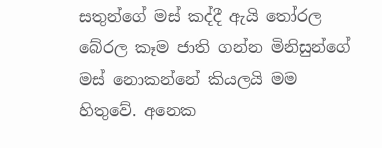සතුන්ගේ මස් කද්දී ඇයි තෝරල බේරල කෑම ජාති ගන්න මිනිසුන්ගේ මස් නොකන්නේ කියලයි මම හිතුවේ. අනෙක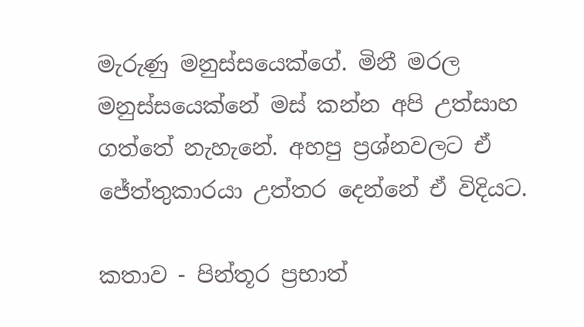මැරුණු මනුස්සයෙක්ගේ. මිනී මරල මනුස්සයෙක්නේ මස් කන්න අපි උත්සාහ ගත්තේ නැහැනේ. අහපු ප්‍රශ්නවලට ඒ ජේත්තුකාරයා උත්තර දෙන්නේ ඒ විදියට.

කතාව - පින්තූර ප්‍රභාත්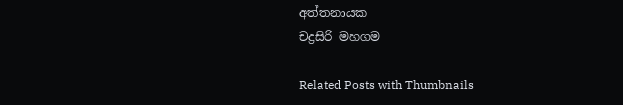අත්තනායක
චද්‍රසිරි මහගම

Related Posts with Thumbnails